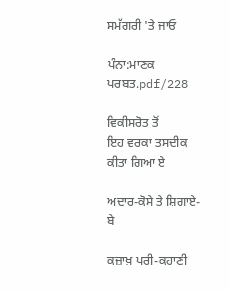ਸਮੱਗਰੀ 'ਤੇ ਜਾਓ

ਪੰਨਾ:ਮਾਣਕ ਪਰਬਤ.pdf/228

ਵਿਕੀਸਰੋਤ ਤੋਂ
ਇਹ ਵਰਕਾ ਤਸਦੀਕ ਕੀਤਾ ਗਿਆ ਏ

ਅਦਾਰ-ਕੋਸੇ ਤੇ ਸ਼ਿਗਾਏ-ਬੇ

ਕਜ਼ਾਖ਼ ਪਰੀ-ਕਹਾਣੀ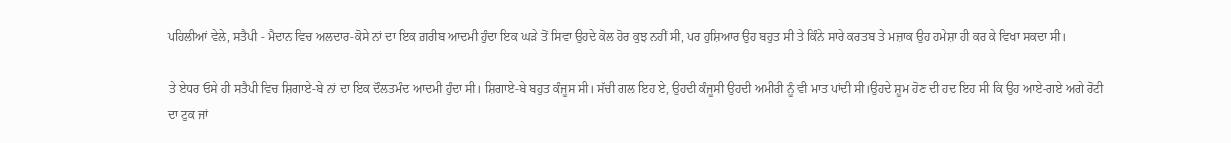ਪਹਿਲੀਆਂ ਵੇਲੇ, ਸਤੈਪੀ - ਮੈਦਾਨ ਵਿਚ ਅਲਦਾਰ-ਕੋਸੇ ਨਾਂ ਦਾ ਇਕ ਗ਼ਰੀਬ ਆਦਮੀ ਹੁੰਦਾ ਇਕ ਘੜੇ ਤੋਂ ਸਿਵਾ ਉਹਦੇ ਕੋਲ ਹੋਰ ਕੁਝ ਨਹੀਂ ਸੀ, ਪਰ ਹੁਸ਼ਿਆਰ ਉਹ ਬਹੁਤ ਸੀ ਤੇ ਕਿੰਨੇ ਸਾਰੇ ਕਰਤਬ ਤੇ ਮਜ਼ਾਕ ਉਹ ਹਮੇਸ਼ਾ ਹੀ ਕਰ ਕੇ ਵਿਖਾ ਸਕਦਾ ਸੀ।

ਤੇ ਏਧਰ ਓਸੇ ਹੀ ਸਤੈਪੀ ਵਿਚ ਸ਼ਿਗਾਏ-ਬੇ ਨਾਂ ਦਾ ਇਕ ਦੌਲਤਮੰਦ ਆਦਮੀ ਹੁੰਦਾ ਸੀ। ਸ਼ਿਗਾਏ-ਬੇ ਬਹੁਤ ਕੰਜੂਸ ਸੀ। ਸੱਚੀ ਗਲ ਇਹ ਏ, ਉਹਦੀ ਕੰਜੂਸੀ ਉਹਦੀ ਅਮੀਰੀ ਨੂੰ ਵੀ ਮਾਤ ਪਾਂਦੀ ਸੀ।ਉਹਦੇ ਸ਼ੂਮ ਹੋਣ ਦੀ ਹਦ ਇਹ ਸੀ ਕਿ ਉਹ ਆਏ-ਗਏ ਅਗੇ ਰੋਟੀ ਦਾ ਟੁਕ ਜਾਂ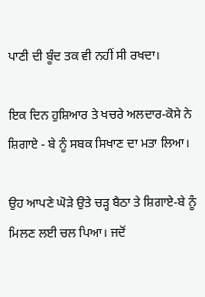ਪਾਣੀ ਦੀ ਬੂੰਦ ਤਕ ਵੀ ਨਹੀਂ ਸੀ ਰਖਦਾ।

ਇਕ ਦਿਨ ਹੁਸ਼ਿਆਰ ਤੇ ਖਚਰੇ ਅਲਦਾਰ-ਕੋਸੇ ਨੇ ਸ਼ਿਗਾਏ - ਬੇ ਨੂੰ ਸਬਕ ਸਿਖਾਣ ਦਾ ਮਤਾ ਲਿਆ।

ਉਹ ਆਪਣੇ ਘੋੜੇ ਉਤੇ ਚੜ੍ਹ ਬੈਠਾ ਤੇ ਸ਼ਿਗਾਏ-ਬੇ ਨੂੰ ਮਿਲਣ ਲਈ ਚਲ ਪਿਆ। ਜਦੋਂ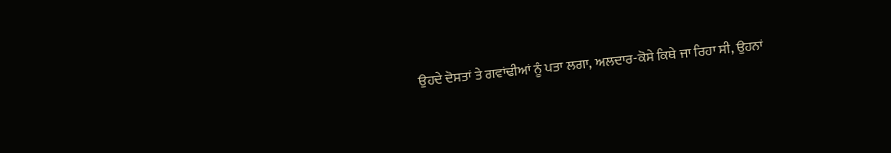ਉਹਦੇ ਦੋਸਤਾਂ ਤੇ ਗਵਾਂਢੀਆਂ ਨੂੰ ਪਤਾ ਲਗਾ, ਅਲਦਾਰ-ਕੋਸੇ ਕਿਥੇ ਜਾ ਰਿਹਾ ਸੀ, ਉਹਨਾਂ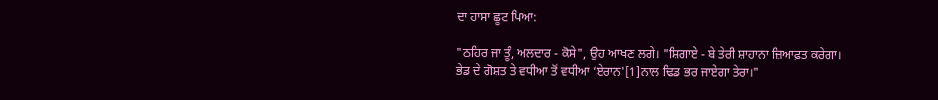ਦਾ ਹਾਸਾ ਛੂਟ ਪਿਆ:

"ਠਹਿਰ ਜਾ ਤੂੰ, ਅਲਦਾਰ - ਕੋਸੇ", ਉਹ ਆਖਣ ਲਗੇ। "ਸ਼ਿਗਾਏ - ਬੇ ਤੇਰੀ ਸ਼ਾਹਾਨਾ ਜ਼ਿਆਫ਼ਤ ਕਰੇਗਾ। ਭੇਡ ਦੇ ਗੋਸ਼ਤ ਤੇ ਵਧੀਆ ਤੋਂ ਵਧੀਆ ‘ਏਰਾਨ'[1]ਨਾਲ ਢਿਡ ਭਰ ਜਾਏਗਾ ਤੇਰਾ।"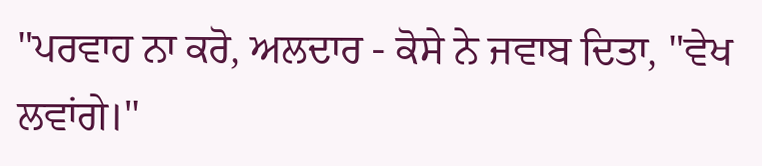"ਪਰਵਾਹ ਨਾ ਕਰੋ, ਅਲਦਾਰ - ਕੋਸੇ ਨੇ ਜਵਾਬ ਦਿਤਾ, "ਵੇਖ ਲਵਾਂਗੇ।"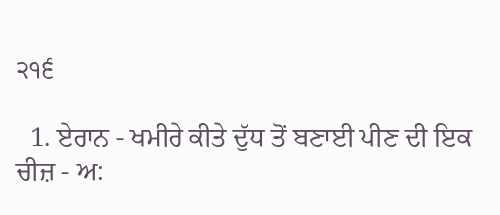੨੧੬

  1. ਏਰਾਨ - ਖਮੀਰੇ ਕੀਤੇ ਦੁੱਧ ਤੋਂ ਬਣਾਈ ਪੀਣ ਦੀ ਇਕ ਚੀਜ਼ - ਅ: